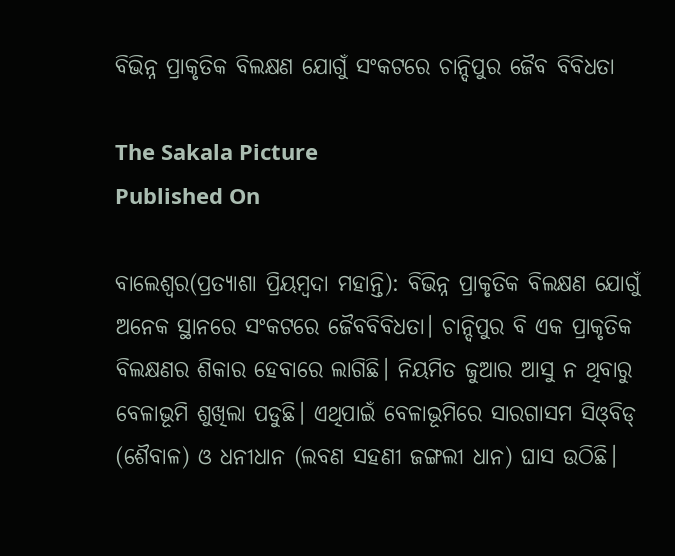ବିଭିନ୍ନ ପ୍ରାକୃତିକ ବିଲକ୍ଷଣ ଯୋଗୁଁ ସଂକଟରେ ଚାନ୍ଦିପୁର ଜୈବ ବିବିଧତା

The Sakala Picture
Published On

ବାଲେଶ୍ୱର(ପ୍ରତ୍ୟାଶା ପ୍ରିୟମ୍ବଦା ମହାନ୍ତି): ବିଭିନ୍ନ ପ୍ରାକୃତିକ ବିଲକ୍ଷଣ ଯୋଗୁଁ ଅନେକ ସ୍ଥାନରେ ସଂକଟରେ ଜୈବବିବିଧତା। ଚାନ୍ଦିପୁର ବି ଏକ ପ୍ରାକୃତିକ ବିଲକ୍ଷଣର ଶିକାର ହେବାରେ ଲାଗିଛି। ନିୟମିତ ଜୁଆର ଆସୁ ନ ଥିବାରୁ ବେଳାଭୂମି ଶୁଖିଲା ପଡୁଛି। ଏଥିପାଇଁ ବେଳାଭୂମିରେ ସାରଗାସମ ସିଓ୍‌‌ବିଡ୍‌‌ (ଶୈବାଳ) ଓ ଧନୀଧାନ (ଲବଣ ସହଣୀ ଜଙ୍ଗଲୀ ଧାନ) ଘାସ ଉଠିଛି।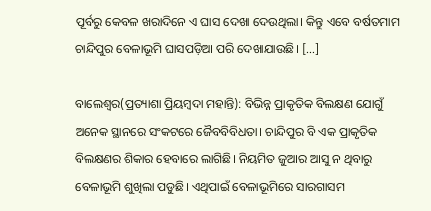ପୂର୍ବରୁ କେବଳ ଖରାଦିନେ ଏ ଘାସ ଦେଖା ଦେଉଥିଲା। କିନ୍ତୁ ଏବେ ବର୍ଷତମାମ ଚାନ୍ଦିପୁର ବେଳାଭୂମି ଘାସପଡ଼ିଆ ପରି ଦେଖାଯାଉଛି। […]

ବାଲେଶ୍ୱର(ପ୍ରତ୍ୟାଶା ପ୍ରିୟମ୍ବଦା ମହାନ୍ତି): ବିଭିନ୍ନ ପ୍ରାକୃତିକ ବିଲକ୍ଷଣ ଯୋଗୁଁ ଅନେକ ସ୍ଥାନରେ ସଂକଟରେ ଜୈବବିବିଧତା। ଚାନ୍ଦିପୁର ବି ଏକ ପ୍ରାକୃତିକ ବିଲକ୍ଷଣର ଶିକାର ହେବାରେ ଲାଗିଛି। ନିୟମିତ ଜୁଆର ଆସୁ ନ ଥିବାରୁ ବେଳାଭୂମି ଶୁଖିଲା ପଡୁଛି। ଏଥିପାଇଁ ବେଳାଭୂମିରେ ସାରଗାସମ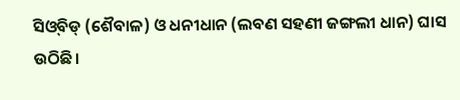ସିଓ୍‌‌ବିଡ୍‌‌ (ଶୈବାଳ) ଓ ଧନୀଧାନ (ଲବଣ ସହଣୀ ଜଙ୍ଗଲୀ ଧାନ) ଘାସ ଉଠିଛି।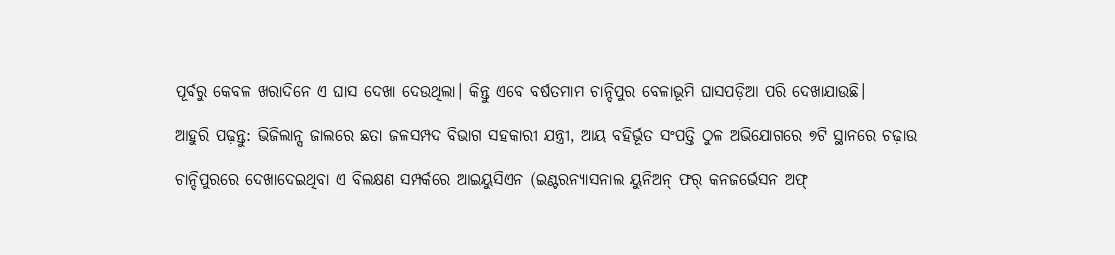ପୂର୍ବରୁ କେବଳ ଖରାଦିନେ ଏ ଘାସ ଦେଖା ଦେଉଥିଲା। କିନ୍ତୁ ଏବେ ବର୍ଷତମାମ ଚାନ୍ଦିପୁର ବେଳାଭୂମି ଘାସପଡ଼ିଆ ପରି ଦେଖାଯାଉଛି।

ଆହୁରି ପଢ଼ନ୍ତୁ: ଭିଜିଲାନ୍ସ ଜାଲରେ ଛତା ଜଳସମ୍ପଦ ବିଭାଗ ସହକାରୀ ଯନ୍ତ୍ରୀ, ଆୟ ବହିର୍ଭୂତ ସଂପତ୍ତି ଠୁଳ ଅଭିଯୋଗରେ ୭ଟି ସ୍ଥାନରେ ଚଢ଼ାଉ

ଚାନ୍ଦିପୁରରେ ଦେଖାଦେଇଥିବା ଏ ବିଲକ୍ଷଣ ସମ୍ପର୍କରେ ଆଇୟୁସିଏନ (ଇଣ୍ଟରନ୍ୟାସନାଲ ୟୁନିଅନ୍‌‌ ଫର୍‌‌ କନଜର୍ଭେସନ ଅଫ୍‌‌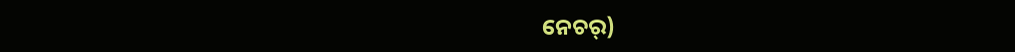ନେଚର୍‌‌)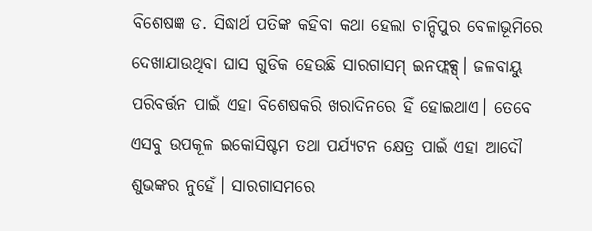ବିଶେଷଜ୍ଞ ଡ. ସିଦ୍ଧାର୍ଥ ପତିଙ୍କ କହିବା କଥା ହେଲା ଚାନ୍ଦିପୁର ବେଳାଭୂମିରେ ଦେଖାଯାଉଥିବା ଘାସ ଗୁଡିକ ହେଉଛି ସାରଗାସମ୍‌‌ ଇନଫ୍ଲକ୍ସ୍‌‌। ଜଳବାୟୁ ପରିବର୍ତ୍ତନ ପାଇଁ ଏହା ବିଶେଷକରି ଖରାଦିନରେ ହିଁ ହୋଇଥାଏ। ତେବେ ଏସବୁ ଉପକୂଳ ଇକୋସିଷ୍ଟମ ତଥା ପର୍ଯ୍ୟଟନ କ୍ଷେତ୍ର ପାଇଁ ଏହା ଆଦୌ ଶୁଭଙ୍କର ନୁହେଁ। ସାରଗାସମରେ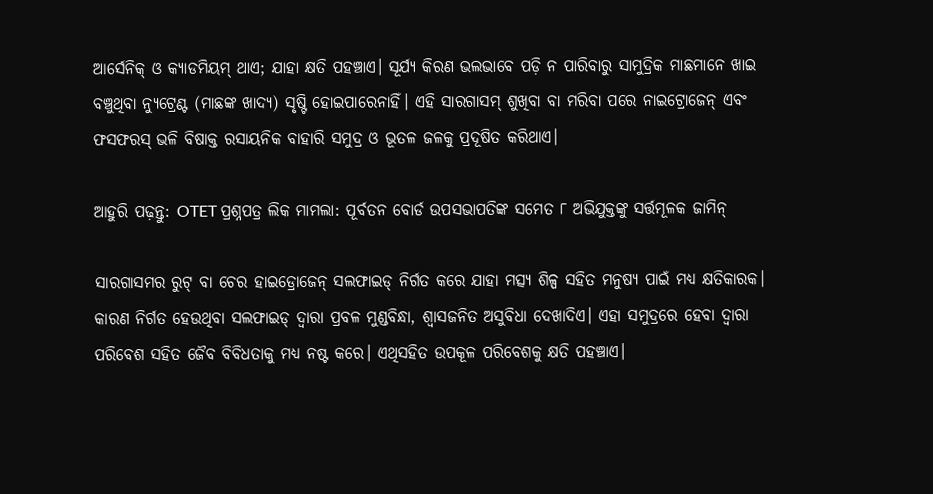ଆର୍ସେନିକ୍‌‌ ଓ କ୍ୟାଡମିୟମ୍‌‌ ଥାଏ; ଯାହା କ୍ଷତି ପହଞ୍ଚାଏ। ସୂର୍ଯ୍ୟ କିରଣ ଭଲଭାବେ ପଡ଼ି ନ ପାରିବାରୁ ସାମୁଦ୍ରିକ ମାଛମାନେ ଖାଇ ବଞ୍ଚୁଥିବା ନ୍ୟୁଟ୍ରେଣ୍ଟ (ମାଛଙ୍କ ଖାଦ୍ୟ) ସୃଷ୍ଟି ହୋଇପାରେନାହିଁ। ଏହି ସାରଗାସମ୍‌‌ ଶୁଖିବା ବା ମରିବା ପରେ ନାଇଟ୍ରୋଜେନ୍‌‌ ଏବଂ ଫସଫରସ୍‌‌ ଭଳି ବିଷାକ୍ତ ରସାୟନିକ ବାହାରି ସମୁଦ୍ର ଓ ଭୂତଳ ଜଳକୁ ପ୍ରଦୂଷିତ କରିଥାଏ।

ଆହୁରି ପଢ଼ନ୍ତୁ: OTET ପ୍ରଶ୍ନପତ୍ର ଲିକ ମାମଲା: ପୂର୍ବତନ ବୋର୍ଡ ଉପସଭାପତିଙ୍କ ସମେତ ୮ ଅଭିଯୁକ୍ତଙ୍କୁ ସର୍ତ୍ତମୂଳକ ଜାମିନ୍

ସାରଗାସମର ରୁଟ୍‌‌ ବା ଚେର ହାଇଡ୍ରୋଜେନ୍‌‌ ସଲଫାଇଡ୍‌‌ ନିର୍ଗତ କରେ ଯାହା ମତ୍ସ୍ୟ ଶିଳ୍ପ ସହିତ ମନୁଷ୍ୟ ପାଇଁ ମଧ୍ୟ କ୍ଷତିକାରକ। କାରଣ ନିର୍ଗତ ହେଉଥିବା ସଲଫାଇଡ୍‌‌ ଦ୍ୱାରା ପ୍ରବଳ ମୁଣ୍ଡବିନ୍ଧା, ଶ୍ୱାସଜନିତ ଅସୁବିଧା ଦେଖାଦିଏ। ଏହା ସମୁଦ୍ରରେ ହେବା ଦ୍ୱାରା ପରିବେଶ ସହିତ ଜୈବ ବିବିଧତାକୁ ମଧ୍ୟ ନଷ୍ଟ କରେ। ଏଥିସହିତ ଉପକୂଳ ପରିବେଶକୁ କ୍ଷତି ପହଞ୍ଚାଏ।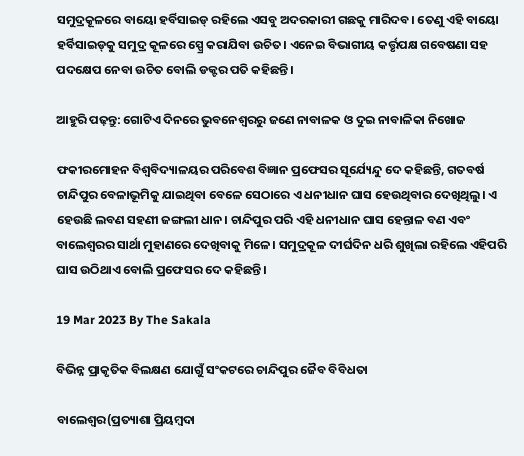ସମୁଦ୍ରକୂଳରେ ବାୟୋ ହର୍ବିସାଇଡ୍‌‌ ରହିଲେ ଏସବୁ ଅଦରକାରୀ ଗଛକୁ ମାରିଦବ। ତେଣୁ ଏହି ବାୟୋ ହର୍ବିସାଇଡ୍‌‌କୁ ସମୁଦ୍ର କୂଳରେ ସ୍ପ୍ରେ କରାଯିବା ଉଚିତ। ଏନେଇ ବିଭାଗୀୟ କର୍ତ୍ତୃପକ୍ଷ ଗବେଷଣା ସହ ପଦକ୍ଷେପ ନେବା ଉଚିତ ବୋଲି ଡକ୍ଟର ପତି କହିଛନ୍ତି।

ଆହୁରି ପଢ଼ନ୍ତୁ: ଗୋଟିଏ ଦିନରେ ଭୁବନେଶ୍ୱରରୁ ଜଣେ ନାବାଳକ ଓ ଦୁଇ ନାବାଳିକା ନିଖୋଜ

ଫକୀରମୋହନ ବିଶ୍ୱବିଦ୍ୟାଳୟର ପରିବେଶ ବିଜ୍ଞାନ ପ୍ରଫେସର ସୂର୍ଯ୍ୟେନ୍ଦୁ ଦେ କହିଛନ୍ତି, ଗତବର୍ଷ ଚାନ୍ଦିପୁର ବେଳାଭୂମିକୁ ଯାଇଥିବା ବେଳେ ସେଠାରେ ଏ ଧନୀଧାନ ଘାସ ହେଉଥିବାର ଦେଖିଥିଲୁ। ଏ ହେଉଛି ଲବଣ ସହଣୀ ଜଙ୍ଗଲୀ ଧାନ। ଚାନ୍ଦିପୁର ପରି ଏହି ଧନୀଧାନ ଘାସ ହେନ୍ତାଳ ବଣ ଏବଂ ବାଲେଶ୍ୱରର ସାର୍ଥା ମୁହାଣରେ ଦେଖିବାକୁ ମିଳେ। ସମୁଦ୍ରକୂଳ ଦୀର୍ଘଦିନ ଧରି ଶୁଖିଲା ରହିଲେ ଏହିପରି ଘାସ ଉଠିଥାଏ ବୋଲି ପ୍ରଫେସର ଦେ କହିଛନ୍ତି।

19 Mar 2023 By The Sakala

ବିଭିନ୍ନ ପ୍ରାକୃତିକ ବିଲକ୍ଷଣ ଯୋଗୁଁ ସଂକଟରେ ଚାନ୍ଦିପୁର ଜୈବ ବିବିଧତା

ବାଲେଶ୍ୱର(ପ୍ରତ୍ୟାଶା ପ୍ରିୟମ୍ବଦା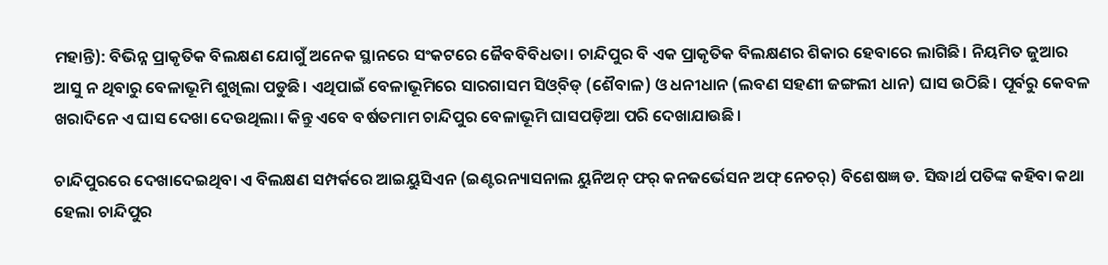ମହାନ୍ତି): ବିଭିନ୍ନ ପ୍ରାକୃତିକ ବିଲକ୍ଷଣ ଯୋଗୁଁ ଅନେକ ସ୍ଥାନରେ ସଂକଟରେ ଜୈବବିବିଧତା। ଚାନ୍ଦିପୁର ବି ଏକ ପ୍ରାକୃତିକ ବିଲକ୍ଷଣର ଶିକାର ହେବାରେ ଲାଗିଛି। ନିୟମିତ ଜୁଆର ଆସୁ ନ ଥିବାରୁ ବେଳାଭୂମି ଶୁଖିଲା ପଡୁଛି। ଏଥିପାଇଁ ବେଳାଭୂମିରେ ସାରଗାସମ ସିଓ୍‌‌ବିଡ୍‌‌ (ଶୈବାଳ) ଓ ଧନୀଧାନ (ଲବଣ ସହଣୀ ଜଙ୍ଗଲୀ ଧାନ) ଘାସ ଉଠିଛି। ପୂର୍ବରୁ କେବଳ ଖରାଦିନେ ଏ ଘାସ ଦେଖା ଦେଉଥିଲା। କିନ୍ତୁ ଏବେ ବର୍ଷତମାମ ଚାନ୍ଦିପୁର ବେଳାଭୂମି ଘାସପଡ଼ିଆ ପରି ଦେଖାଯାଉଛି।

ଚାନ୍ଦିପୁରରେ ଦେଖାଦେଇଥିବା ଏ ବିଲକ୍ଷଣ ସମ୍ପର୍କରେ ଆଇୟୁସିଏନ (ଇଣ୍ଟରନ୍ୟାସନାଲ ୟୁନିଅନ୍‌‌ ଫର୍‌‌ କନଜର୍ଭେସନ ଅଫ୍‌‌ ନେଚର୍‌‌) ବିଶେଷଜ୍ଞ ଡ. ସିଦ୍ଧାର୍ଥ ପତିଙ୍କ କହିବା କଥା ହେଲା ଚାନ୍ଦିପୁର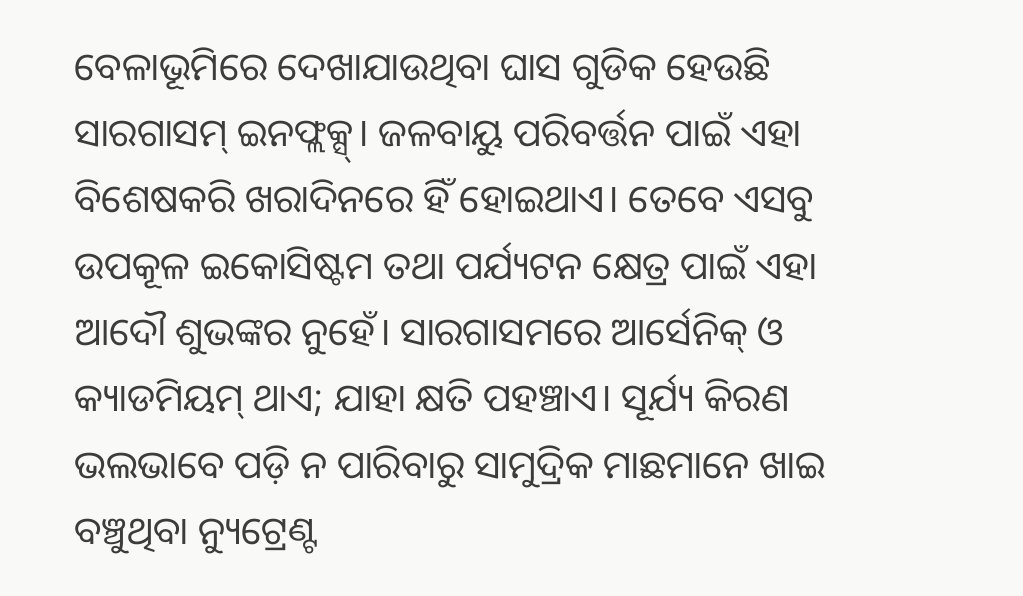ବେଳାଭୂମିରେ ଦେଖାଯାଉଥିବା ଘାସ ଗୁଡିକ ହେଉଛି ସାରଗାସମ୍‌‌ ଇନଫ୍ଲକ୍ସ୍‌‌। ଜଳବାୟୁ ପରିବର୍ତ୍ତନ ପାଇଁ ଏହା ବିଶେଷକରି ଖରାଦିନରେ ହିଁ ହୋଇଥାଏ। ତେବେ ଏସବୁ ଉପକୂଳ ଇକୋସିଷ୍ଟମ ତଥା ପର୍ଯ୍ୟଟନ କ୍ଷେତ୍ର ପାଇଁ ଏହା ଆଦୌ ଶୁଭଙ୍କର ନୁହେଁ। ସାରଗାସମରେ ଆର୍ସେନିକ୍‌‌ ଓ କ୍ୟାଡମିୟମ୍‌‌ ଥାଏ; ଯାହା କ୍ଷତି ପହଞ୍ଚାଏ। ସୂର୍ଯ୍ୟ କିରଣ ଭଲଭାବେ ପଡ଼ି ନ ପାରିବାରୁ ସାମୁଦ୍ରିକ ମାଛମାନେ ଖାଇ ବଞ୍ଚୁଥିବା ନ୍ୟୁଟ୍ରେଣ୍ଟ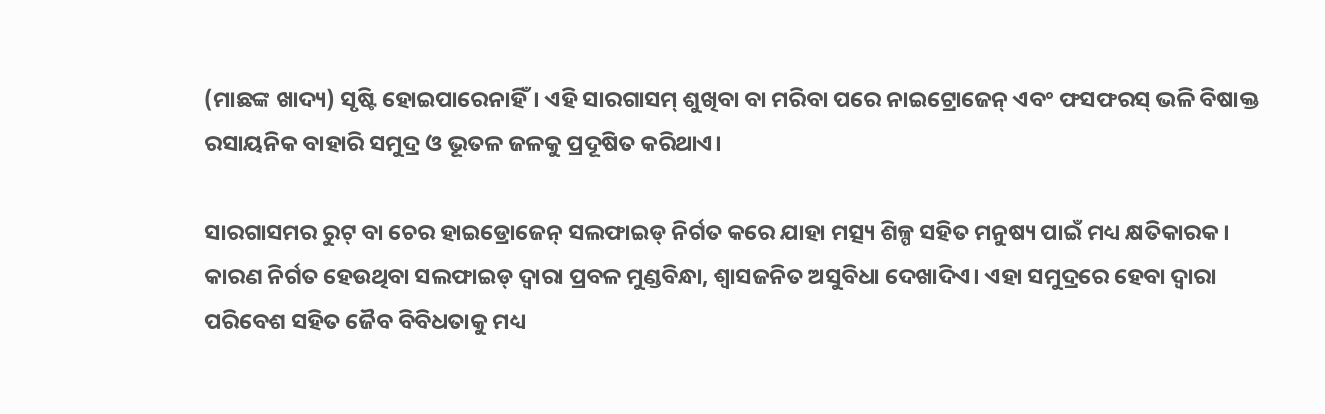(ମାଛଙ୍କ ଖାଦ୍ୟ) ସୃଷ୍ଟି ହୋଇପାରେନାହିଁ। ଏହି ସାରଗାସମ୍‌‌ ଶୁଖିବା ବା ମରିବା ପରେ ନାଇଟ୍ରୋଜେନ୍‌‌ ଏବଂ ଫସଫରସ୍‌‌ ଭଳି ବିଷାକ୍ତ ରସାୟନିକ ବାହାରି ସମୁଦ୍ର ଓ ଭୂତଳ ଜଳକୁ ପ୍ରଦୂଷିତ କରିଥାଏ।

ସାରଗାସମର ରୁଟ୍‌‌ ବା ଚେର ହାଇଡ୍ରୋଜେନ୍‌‌ ସଲଫାଇଡ୍‌‌ ନିର୍ଗତ କରେ ଯାହା ମତ୍ସ୍ୟ ଶିଳ୍ପ ସହିତ ମନୁଷ୍ୟ ପାଇଁ ମଧ୍ୟ କ୍ଷତିକାରକ। କାରଣ ନିର୍ଗତ ହେଉଥିବା ସଲଫାଇଡ୍‌‌ ଦ୍ୱାରା ପ୍ରବଳ ମୁଣ୍ଡବିନ୍ଧା, ଶ୍ୱାସଜନିତ ଅସୁବିଧା ଦେଖାଦିଏ। ଏହା ସମୁଦ୍ରରେ ହେବା ଦ୍ୱାରା ପରିବେଶ ସହିତ ଜୈବ ବିବିଧତାକୁ ମଧ୍ୟ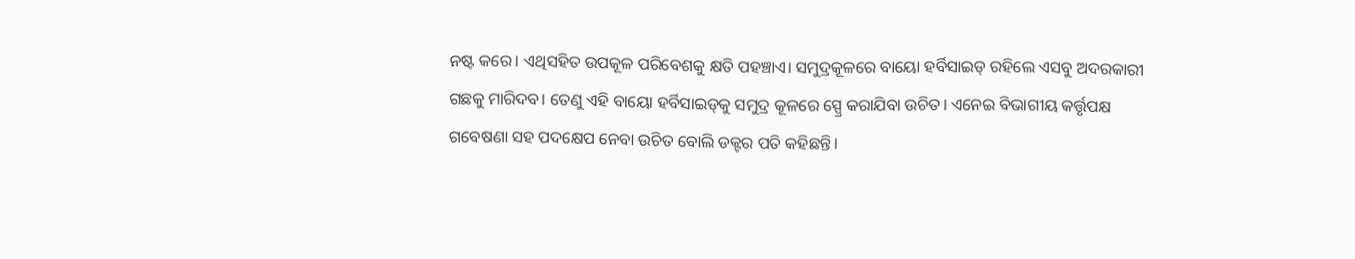ନଷ୍ଟ କରେ। ଏଥିସହିତ ଉପକୂଳ ପରିବେଶକୁ କ୍ଷତି ପହଞ୍ଚାଏ। ସମୁଦ୍ରକୂଳରେ ବାୟୋ ହର୍ବିସାଇଡ୍‌‌ ରହିଲେ ଏସବୁ ଅଦରକାରୀ ଗଛକୁ ମାରିଦବ। ତେଣୁ ଏହି ବାୟୋ ହର୍ବିସାଇଡ୍‌‌କୁ ସମୁଦ୍ର କୂଳରେ ସ୍ପ୍ରେ କରାଯିବା ଉଚିତ। ଏନେଇ ବିଭାଗୀୟ କର୍ତ୍ତୃପକ୍ଷ ଗବେଷଣା ସହ ପଦକ୍ଷେପ ନେବା ଉଚିତ ବୋଲି ଡକ୍ଟର ପତି କହିଛନ୍ତି।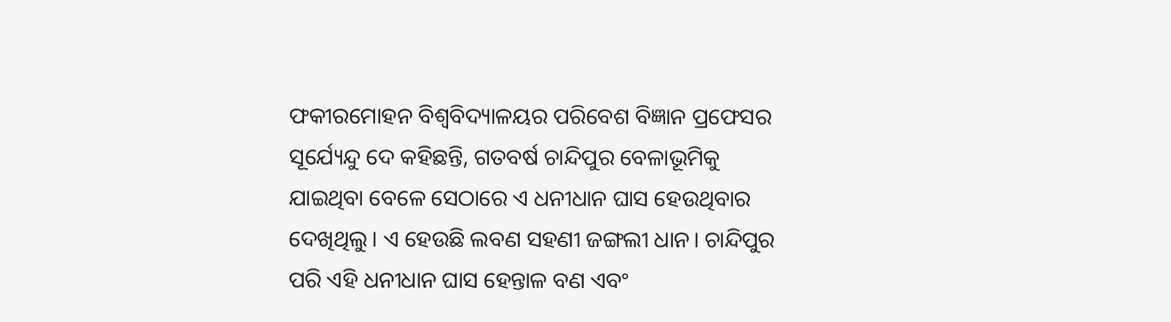ଫକୀରମୋହନ ବିଶ୍ୱବିଦ୍ୟାଳୟର ପରିବେଶ ବିଜ୍ଞାନ ପ୍ରଫେସର ସୂର୍ଯ୍ୟେନ୍ଦୁ ଦେ କହିଛନ୍ତି, ଗତବର୍ଷ ଚାନ୍ଦିପୁର ବେଳାଭୂମିକୁ ଯାଇଥିବା ବେଳେ ସେଠାରେ ଏ ଧନୀଧାନ ଘାସ ହେଉଥିବାର ଦେଖିଥିଲୁ। ଏ ହେଉଛି ଲବଣ ସହଣୀ ଜଙ୍ଗଲୀ ଧାନ। ଚାନ୍ଦିପୁର ପରି ଏହି ଧନୀଧାନ ଘାସ ହେନ୍ତାଳ ବଣ ଏବଂ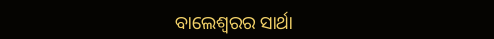ବାଲେଶ୍ୱରର ସାର୍ଥା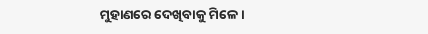ମୁହାଣରେ ଦେଖିବାକୁ ମିଳେ।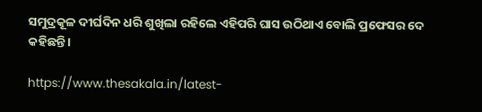ସମୁଦ୍ରକୂଳ ଦୀର୍ଘଦିନ ଧରି ଶୁଖିଲା ରହିଲେ ଏହିପରି ଘାସ ଉଠିଥାଏ ବୋଲି ପ୍ରଫେସର ଦେ କହିଛନ୍ତି।

https://www.thesakala.in/latest-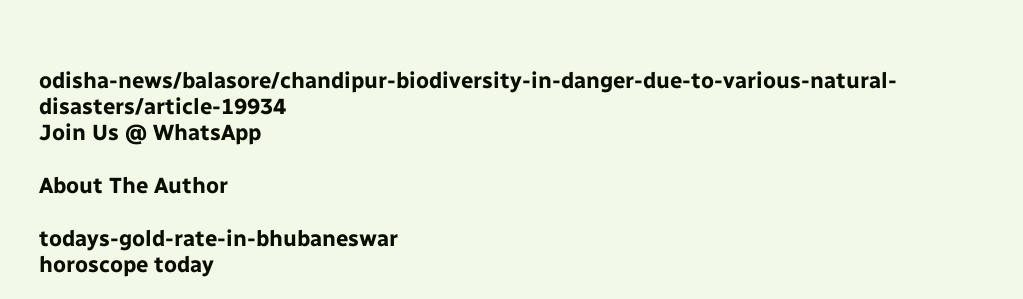odisha-news/balasore/chandipur-biodiversity-in-danger-due-to-various-natural-disasters/article-19934
Join Us @ WhatsApp

About The Author

todays-gold-rate-in-bhubaneswar
horoscope today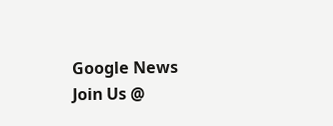Google News
Join Us @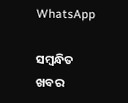WhatsApp

ସମ୍ବନ୍ଧିତ ଖବର